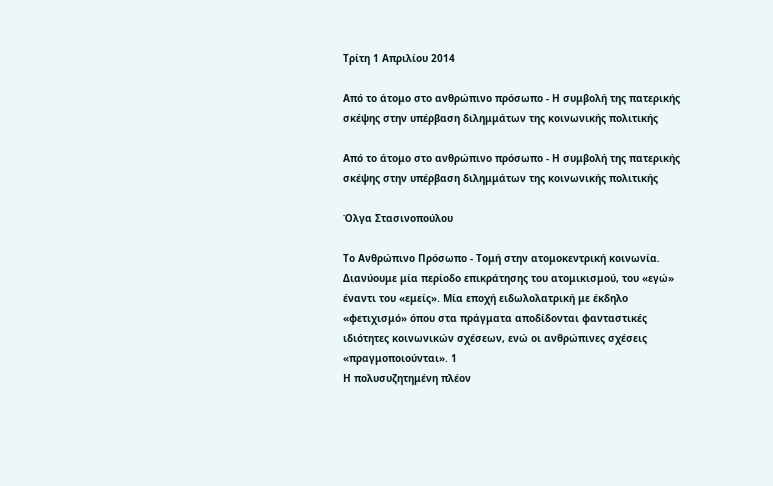Τρίτη 1 Απριλίου 2014

Από το άτομο στο ανθρώπινο πρόσωπο - Η συμβολή της πατερικής σκέψης στην υπέρβαση διλημμάτων της κοινωνικής πολιτικής

Από το άτομο στο ανθρώπινο πρόσωπο - Η συμβολή της πατερικής σκέψης στην υπέρβαση διλημμάτων της κοινωνικής πολιτικής

Όλγα Στασινοπούλου

Το Ανθρώπινο Πρόσωπο - Τομή στην ατομοκεντρική κοινωνία.
Διανύουμε μία περίοδο επικράτησης του ατομικισμού, του «εγώ» έναντι του «εμείς». Μία εποχή ειδωλολατρική με έκδηλο «φετιχισμό» όπου στα πράγματα αποδίδονται φανταστικές ιδιότητες κοινωνικών σχέσεων, ενώ οι ανθρώπινες σχέσεις «πραγμοποιούνται». 1
Η πολυσυζητημένη πλέον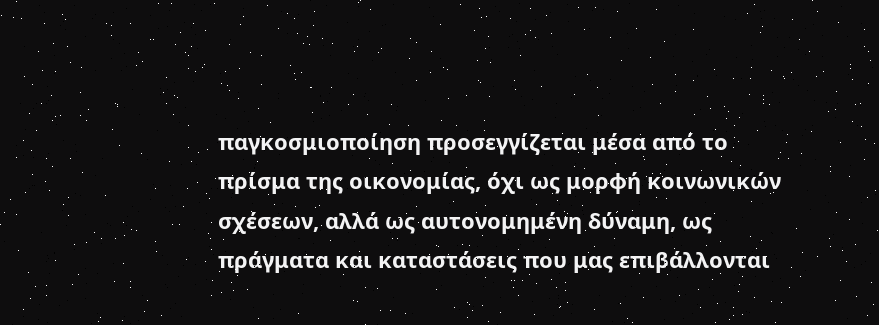παγκοσμιοποίηση προσεγγίζεται μέσα από το πρίσμα της οικονομίας, όχι ως μορφή κοινωνικών σχέσεων, αλλά ως αυτονομημένη δύναμη, ως πράγματα και καταστάσεις που μας επιβάλλονται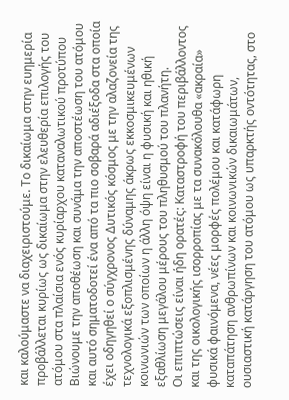και καλούμαστε να διαχειριστούμε. Το δικαίωμα στην ευημερία προβάλλεται κυρίως ως δικαίωμα στην ελευθερία επιλογής του ατόμου στα πλαίσια ενός κυρίαρχου καταναλωτικού προτύπου Βιώνουμε την αποθέωση και συνάμα την αποστέωση του ατόμου και αυτό σηματοδοτεί ένα από τα πιο σοβαρά αδιέξοδα στα οποία έχει οδηγηθεί ο σύγχρονος Δυτικός κόσμος με την αλαζονεία της τεχνολογικά εξοπλισμένης δύναμης άκρως εκκοσμικευμένων κοινωνιών των οποίων η άλλη όψη είναι η φυσική και ηθική εξαθλίωση μεγάλου μέρους του πληθυσμού του πλανήτη.
Οι επιπτώσεις είναι ήδη ορατές: Καταστροφή του περιβάλλοντος και της οικολογικής ισορροπίας με τα συνακόλουθα «ακραία» φυσικά φαινόμενα, νέες μορφές πολέμου και κατάφωρη καταπάτηση ανθρωπίνων και κοινωνικών δικαιωμάτων, ουσιαστική κατάργηση του ατόμου ως υπαρκτής οντότητας, στο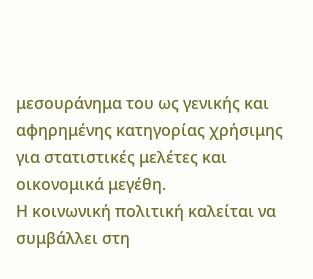μεσουράνημα του ως γενικής και αφηρημένης κατηγορίας χρήσιμης για στατιστικές μελέτες και οικονομικά μεγέθη.
Η κοινωνική πολιτική καλείται να συμβάλλει στη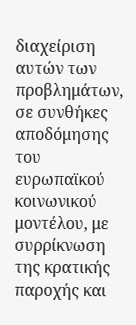διαχείριση αυτών των προβλημάτων, σε συνθήκες αποδόμησης του ευρωπαϊκού κοινωνικού μοντέλου, με συρρίκνωση της κρατικής παροχής και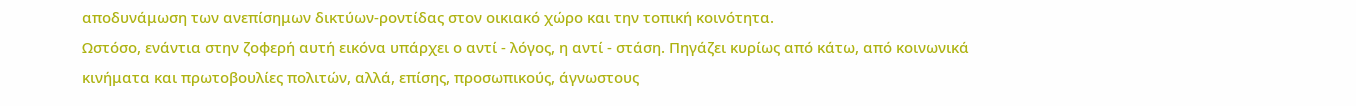αποδυνάμωση των ανεπίσημων δικτύων-ροντίδας στον οικιακό χώρο και την τοπική κοινότητα.
Ωστόσο, ενάντια στην ζοφερή αυτή εικόνα υπάρχει ο αντί - λόγος, η αντί - στάση. Πηγάζει κυρίως από κάτω, από κοινωνικά κινήματα και πρωτοβουλίες πολιτών, αλλά, επίσης, προσωπικούς, άγνωστους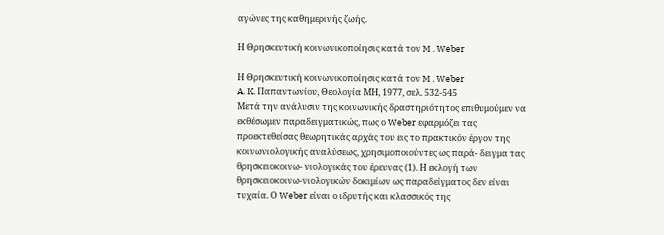αγώνες της καθημερινής ζωής.

Η Θρησκευτική κοινωνικοποίησις κατά τον M . Weber

Η Θρησκευτική κοινωνικοποίησις κατά τον M . Weber
A. K. Παπαντωνίου, Θεολογία ΜΗ, 1977, σελ. 532-545
Μετά την ανάλυσιν της κοινωνικής δραστηριότητος επιθυμούμεν να εκθέσωμεν παραδειγματικώς, πως ο Weber εφαρμόζει τας προεκτεθείσας θεωρητικάς αρχάς του εις το πρακτικόν έργον της κοινωνιολογικής αναλύσεως, χρησιμοποιούντες ως παρά- δειγμα τας θρησκειοκοινω- νιολογικάς του έρευνας (1). Η εκλογή των θρησκειοκοινω-νιολογικών δοκιμίων ως παραδείγματος δεν είναι τυχαία. Ο Weber είναι ο ιδρυτής και κλασσικός της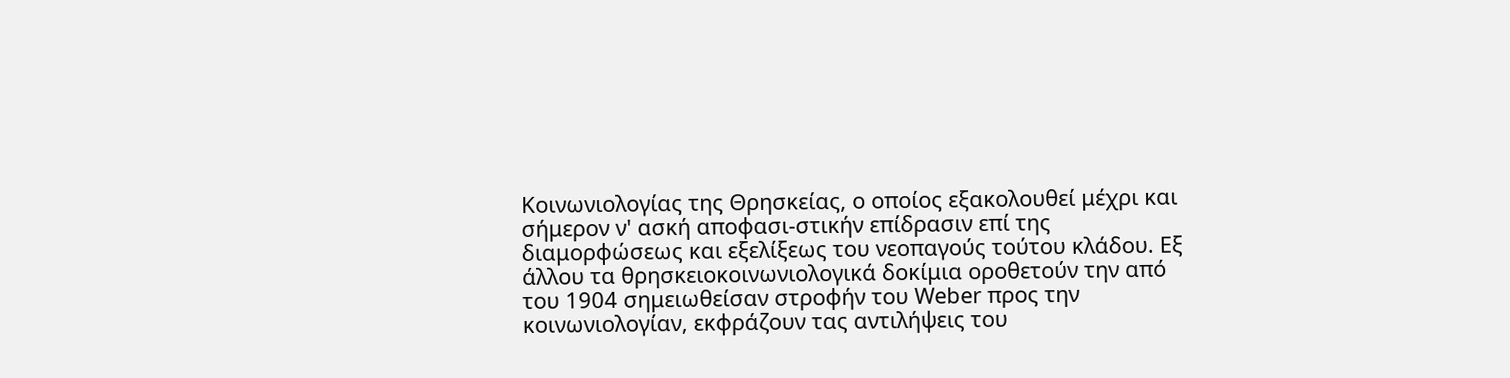Κοινωνιολογίας της Θρησκείας, ο οποίος εξακολουθεί μέχρι και σήμερον ν' ασκή αποφασι-στικήν επίδρασιν επί της διαμορφώσεως και εξελίξεως του νεοπαγούς τούτου κλάδου. Εξ άλλου τα θρησκειοκοινωνιολογικά δοκίμια οροθετούν την από του 1904 σημειωθείσαν στροφήν του Weber προς την κοινωνιολογίαν, εκφράζουν τας αντιλήψεις του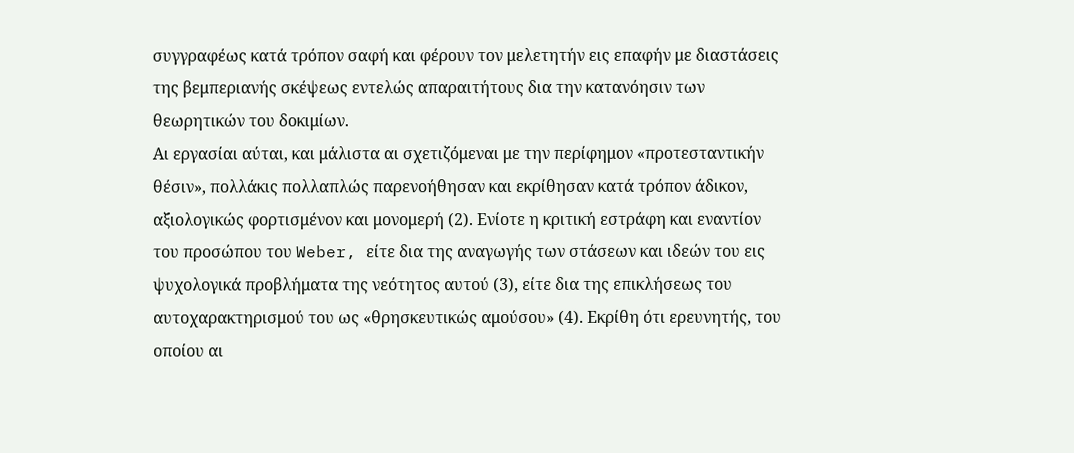συγγραφέως κατά τρόπον σαφή και φέρουν τον μελετητήν εις επαφήν με διαστάσεις της βεμπεριανής σκέψεως εντελώς απαραιτήτους δια την κατανόησιν των θεωρητικών του δοκιμίων.
Αι εργασίαι αύται, και μάλιστα αι σχετιζόμεναι με την περίφημον «προτεσταντικήν θέσιν», πολλάκις πολλαπλώς παρενοήθησαν και εκρίθησαν κατά τρόπον άδικον, αξιολογικώς φορτισμένον και μονομερή (2). Ενίοτε η κριτική εστράφη και εναντίον του προσώπου του Weber, είτε δια της αναγωγής των στάσεων και ιδεών του εις ψυχολογικά προβλήματα της νεότητος αυτού (3), είτε δια της επικλήσεως του αυτοχαρακτηρισμού του ως «θρησκευτικώς αμούσου» (4). Εκρίθη ότι ερευνητής, του οποίου αι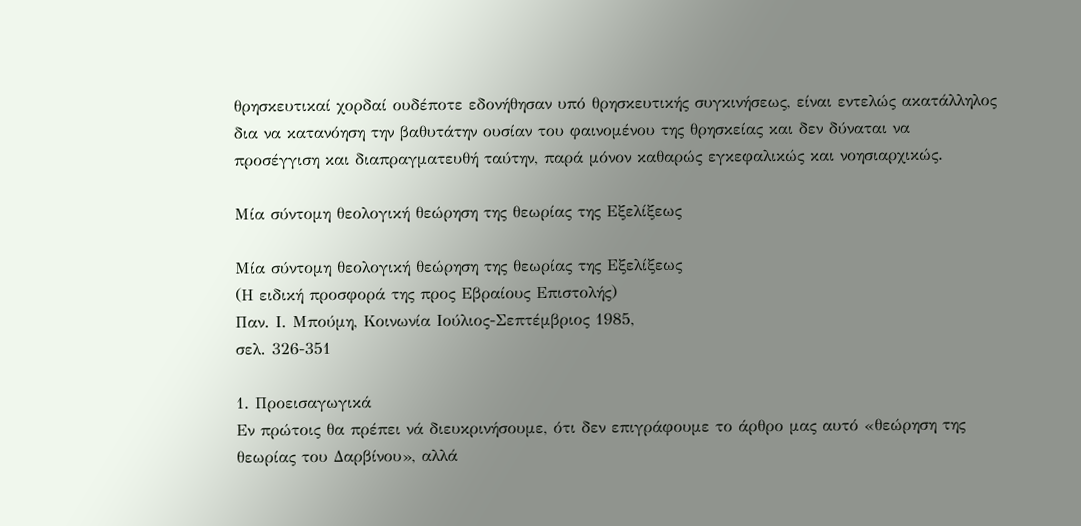θρησκευτικαί χορδαί ουδέποτε εδονήθησαν υπό θρησκευτικής συγκινήσεως, είναι εντελώς ακατάλληλος δια να κατανόηση την βαθυτάτην ουσίαν του φαινομένου της θρησκείας και δεν δύναται να προσέγγιση και διαπραγματευθή ταύτην, παρά μόνον καθαρώς εγκεφαλικώς και νοησιαρχικώς.

Μία σύντομη θεολογική θεώρηση της θεωρίας της Εξελίξεως

Μία σύντομη θεολογική θεώρηση της θεωρίας της Εξελίξεως
(Η ειδική προσφορά της προς Εβραίους Επιστολής)
Παν. Ι. Μπούμη, Κοινωνία Ιούλιος-Σεπτέμβριος 1985,
σελ. 326-351

1. Προεισαγωγικά
Εν πρώτοις θα πρέπει νά διευκρινήσουμε, ότι δεν επιγράφουμε το άρθρο μας αυτό «θεώρηση της θεωρίας του Δαρβίνου», αλλά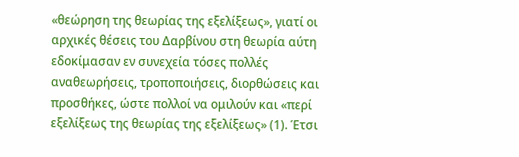«θεώρηση της θεωρίας της εξελίξεως», γιατί οι αρχικές θέσεις του Δαρβίνου στη θεωρία αύτη εδοκίμασαν εν συνεχεία τόσες πολλές αναθεωρήσεις, τροποποιήσεις, διορθώσεις και προσθήκες, ώστε πολλοί να ομιλούν και «περί εξελίξεως της θεωρίας της εξελίξεως» (1). Έτσι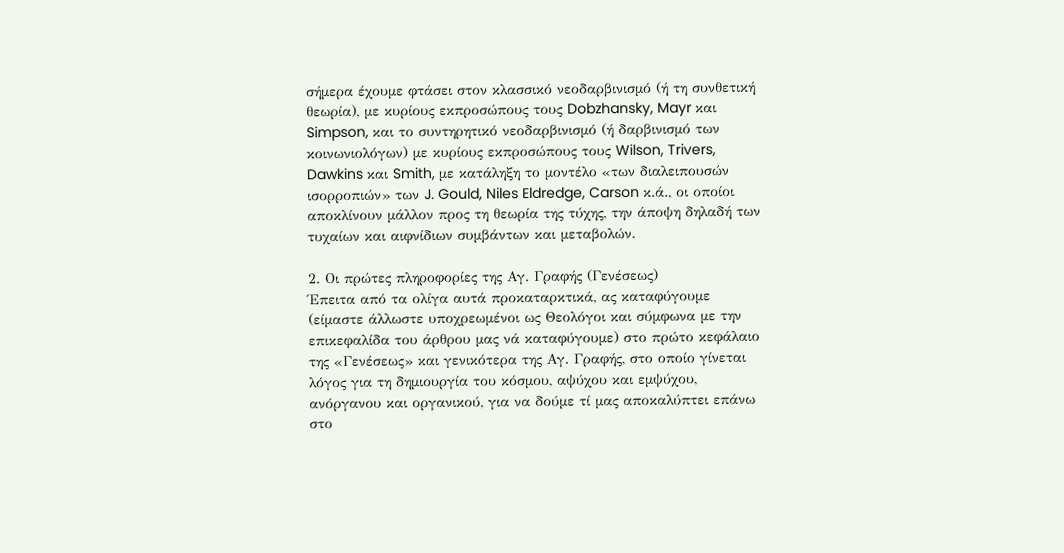σήμερα έχουμε φτάσει στον κλασσικό νεοδαρβινισμό (ή τη συνθετική θεωρία), με κυρίους εκπροσώπους τους Dobzhansky, Mayr και Simpson, και το συντηρητικό νεοδαρβινισμό (ή δαρβινισμό των κοινωνιολόγων) με κυρίους εκπροσώπους τους Wilson, Trivers, Dawkins και Smith, με κατάληξη το μοντέλο «των διαλειπουσών ισορροπιών» των J. Gould, Niles Eldredge, Carson κ.ά., οι οποίοι αποκλίνουν μάλλον προς τη θεωρία της τύχης, την άποψη δηλαδή των τυχαίων και αιφνίδιων συμβάντων και μεταβολών.

2. Οι πρώτες πληροφορίες της Αγ. Γραφής (Γενέσεως)
Έπειτα από τα ολίγα αυτά προκαταρκτικά, ας καταφύγουμε (είμαστε άλλωστε υποχρεωμένοι ως Θεολόγοι και σύμφωνα με την επικεφαλίδα του άρθρου μας νά καταφύγουμε) στο πρώτο κεφάλαιο της «Γενέσεως» και γενικότερα της Αγ. Γραφής, στο οποίο γίνεται λόγος για τη δημιουργία του κόσμου, αψύχου και εμψύχου, ανόργανου και οργανικού, για να δούμε τί μας αποκαλύπτει επάνω στο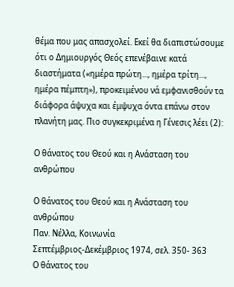θέμα που μας απασχολεί. Εκεί θα διαπιστώσουμε ότι ο Δημιουργός Θεός επενέβαινε κατά διαστήματα («ημέρα πρώτη..., ημέρα τρίτη..., ημέρα πέμπτη»), προκειμένου νά εμφανισθούν τα διάφορα άψυχα και έμψυχα όντα επάνω στον πλανήτη μας. Πιο συγκεκριμένα η Γένεσις λέει (2):

Ο θάνατος του Θεού και η Ανάσταση του ανθρώπου

Ο θάνατος του Θεού και η Ανάσταση του ανθρώπου
Παν. Νέλλα, Κοινωνία
Σεπτέμβριος-Δεκέμβριος 1974, σελ. 350- 363
Ο θάνατος του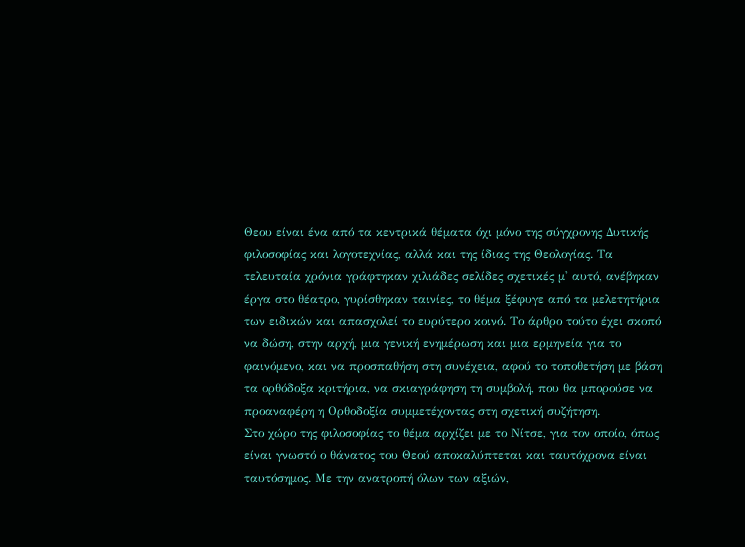Θεου είναι ένα από τα κεντρικά θέματα όχι μόνο της σύγχρονης Δυτικής φιλοσοφίας και λογοτεχνίας, αλλά και της ίδιας της Θεολογίας. Τα τελευταία χρόνια γράφτηκαν χιλιάδες σελίδες σχετικές μ' αυτό, ανέβηκαν έργα στο θέατρο, γυρίσθηκαν ταινίες, το θέμα ξέφυγε από τα μελετητήρια των ειδικών και απασχολεί το ευρύτερο κοινό. Το άρθρο τούτο έχει σκοπό να δώση, στην αρχή, μια γενική ενημέρωση και μια ερμηνεία για το φαινόμενο, και να προσπαθήση στη συνέχεια, αφού το τοποθετήση με βάση τα ορθόδοξα κριτήρια, να σκιαγράφηση τη συμβολή, που θα μπορούσε να προαναφέρη η Ορθοδοξία συμμετέχοντας στη σχετική συζήτηση.
Στο χώρο της φιλοσοφίας το θέμα αρχίζει με το Νίτσε, για τον οποίο, όπως είναι γνωστό ο θάνατος του Θεού αποκαλύπτεται και ταυτόχρονα είναι ταυτόσημος. Με την ανατροπή όλων των αξιών,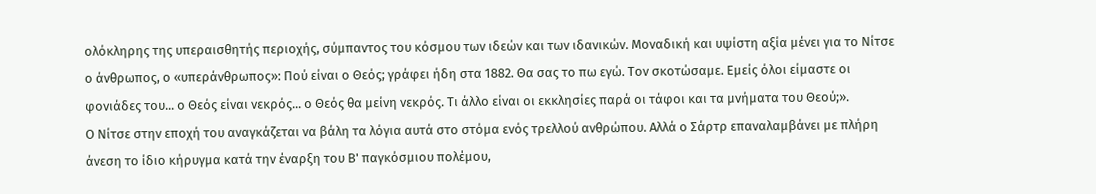ολόκληρης της υπεραισθητής περιοχής, σύμπαντος του κόσμου των ιδεών και των ιδανικών. Μοναδική και υψίστη αξία μένει για το Νίτσε ο άνθρωπος, ο «υπεράνθρωπος»: Πού είναι ο Θεός; γράφει ήδη στα 1882. Θα σας το πω εγώ. Τον σκοτώσαμε. Εμείς όλοι είμαστε οι φονιάδες του... ο Θεός είναι νεκρός... ο Θεός θα μείνη νεκρός. Τι άλλο είναι οι εκκλησίες παρά οι τάφοι και τα μνήματα του Θεού;».
Ο Νίτσε στην εποχή του αναγκάζεται να βάλη τα λόγια αυτά στο στόμα ενός τρελλού ανθρώπου. Αλλά ο Σάρτρ επαναλαμβάνει με πλήρη άνεση το ίδιο κήρυγμα κατά την έναρξη του Β' παγκόσμιου πολέμου,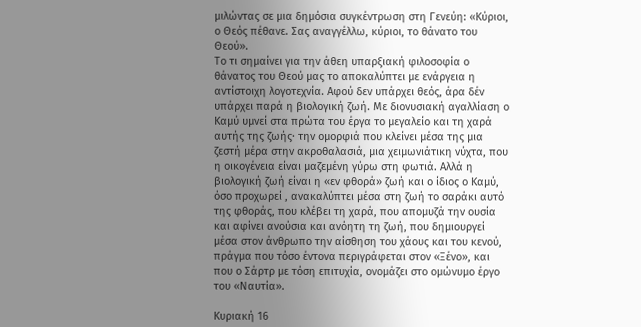μιλώντας σε μια δημόσια συγκέντρωση στη Γενεύη: «Κύριοι, ο Θεός πέθανε. Σας αναγγέλλω, κύριοι, το θάνατο του Θεού».
Το τι σημαίνει για την άθεη υπαρξιακή φιλοσοφία ο θάνατος του Θεού μας το αποκαλύπτει με ενάργεια η αντίστοιχη λογοτεχνία. Αφού δεν υπάρχει θεός, άρα δέν υπάρχει παρά η βιολογική ζωή. Με διονυσιακή αγαλλίαση ο Καμύ υμνεί στα πρώτα του έργα το μεγαλείο και τη χαρά αυτής της ζωής· την ομορφιά που κλείνει μέσα της μια ζεστή μέρα στην ακροθαλασιά, μια χειμωνιάτικη νύχτα, που η οικογένεια είναι μαζεμένη γύρω στη φωτιά. Αλλά η βιολογική ζωή είναι η «εν φθορά» ζωή και ο ίδιος ο Καμύ, όσο προχωρεί , ανακαλύπτει μέσα στη ζωή το σαράκι αυτό της φθοράς, που κλέβει τη χαρά, που απομυζά την ουσία και αφίνει ανούσια και ανόητη τη ζωή, που δημιουργεί μέσα στον άνθρωπο την αίσθηση του χάους και του κενού, πράγμα που τόσο έντονα περιγράφεται στον «Ξένο», και που ο Σάρτρ με τόση επιτυχία, ονομάζει στο ομώνυμο έργο του «Ναυτία».

Κυριακή 16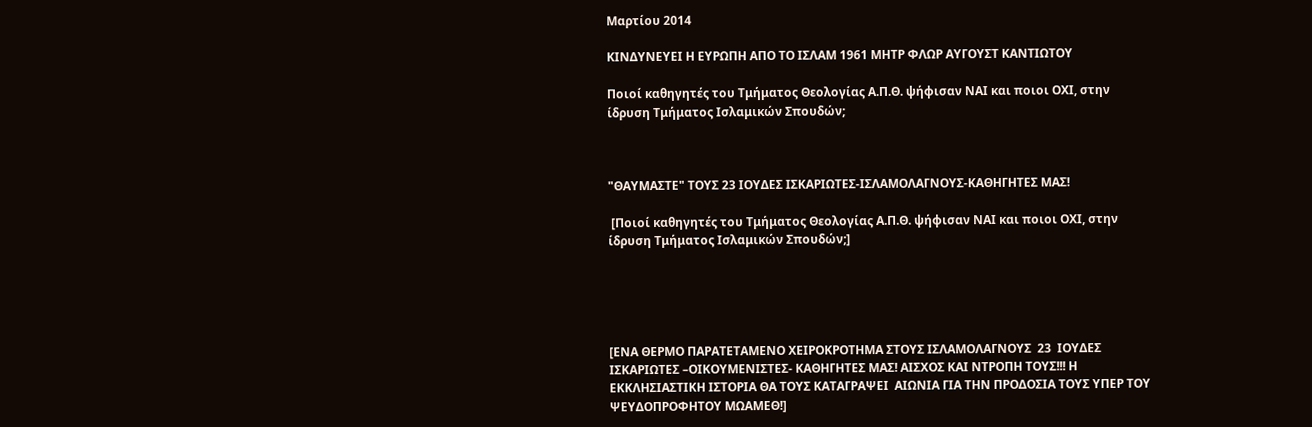Μαρτίου 2014

ΚΙΝΔΥΝΕΥΕΙ Η ΕΥΡΩΠΗ ΑΠΟ ΤΟ ΙΣΛΑΜ 1961 ΜΗΤΡ ΦΛΩΡ ΑΥΓΟΥΣΤ ΚΑΝΤΙΩΤΟΥ

Ποιοί καθηγητές του Τμήματος Θεολογίας Α.Π.Θ. ψήφισαν ΝΑΙ και ποιοι ΟΧΙ, στην ίδρυση Τμήματος Ισλαμικών Σπουδών;



"ΘΑΥΜΑΣΤΕ" ΤΟΥΣ 23 ΙΟΥΔΕΣ ΙΣΚΑΡΙΩΤΕΣ-ΙΣΛΑΜΟΛΑΓΝΟΥΣ-ΚΑΘΗΓΗΤΕΣ ΜΑΣ!

 [Ποιοί καθηγητές του Τμήματος Θεολογίας Α.Π.Θ. ψήφισαν ΝΑΙ και ποιοι ΟΧΙ, στην ίδρυση Τμήματος Ισλαμικών Σπουδών;]





[ΕΝΑ ΘΕΡΜΟ ΠΑΡΑΤΕΤΑΜΕΝΟ ΧΕΙΡΟΚΡΟΤΗΜΑ ΣΤΟΥΣ ΙΣΛΑΜΟΛΑΓΝΟΥΣ  23  ΙΟΥΔΕΣ ΙΣΚΑΡΙΩΤΕΣ –ΟΙΚΟΥΜΕΝΙΣΤΕΣ- ΚΑΘΗΓΗΤΕΣ ΜΑΣ! ΑΙΣΧΟΣ ΚΑΙ ΝΤΡΟΠΗ ΤΟΥΣ!!! Η ΕΚΚΛΗΣΙΑΣΤΙΚΗ ΙΣΤΟΡΙΑ ΘΑ ΤΟΥΣ ΚΑΤΑΓΡΑΨΕΙ  ΑΙΩΝΙΑ ΓΙΑ ΤΗΝ ΠΡΟΔΟΣΙΑ ΤΟΥΣ ΥΠΕΡ ΤΟΥ  ΨΕΥΔΟΠΡΟΦΗΤΟΥ ΜΩΑΜΕΘ!]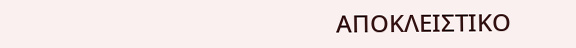ΑΠΟΚΛΕΙΣΤΙΚΟ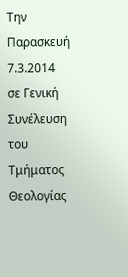Την Παρασκευή 7.3.2014 σε Γενική Συνέλευση του Τμήματος Θεολογίας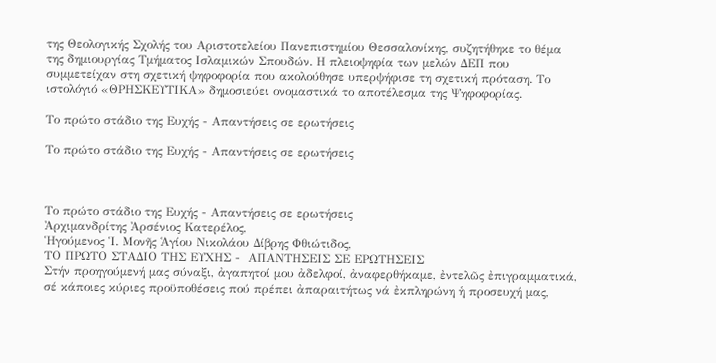της Θεολογικής Σχολής του Αριστοτελείου Πανεπιστημίου Θεσσαλονίκης, συζητήθηκε το θέμα της δημιουργίας Τμήματος Ισλαμικών Σπουδών. Η πλειοψηφία των μελών ΔΕΠ που συμμετείχαν στη σχετική ψηφοφορία που ακολούθησε υπερψήφισε τη σχετική πρόταση. Το ιστολόγιό «ΘΡΗΣΚΕΥΤΙΚΑ» δημοσιεύει ονομαστικά το αποτέλεσμα της Ψηφοφορίας.

Το πρώτο στάδιο της Ευχής - Απαντήσεις σε ερωτήσεις

Το πρώτο στάδιο της Ευχής - Απαντήσεις σε ερωτήσεις



Το πρώτο στάδιο της Ευχής - Απαντήσεις σε ερωτήσεις
Ἀρχιμανδρίτης Ἀρσένιος Κατερέλος,
Ἡγούμενος Ἱ. Μονῆς Ἁγίου Νικολάου Δίβρης Φθιώτιδος,
ΤΟ ΠΡΩΤΟ ΣΤΑΔΙΟ ΤΗΣ ΕΥΧΗΣ -  ΑΠΑΝΤΗΣΕΙΣ ΣΕ ΕΡΩΤΗΣΕΙΣ
Στήν προηγούμενή μας σύναξι, ἀγαπητοί μου ἀδελφοί, ἀναφερθήκαμε, ἐντελῶς ἐπιγραμματικά, σέ κάποιες κύριες προϋποθέσεις πού πρέπει ἀπαραιτήτως νά ἐκπληρώνη ἡ προσευχή μας,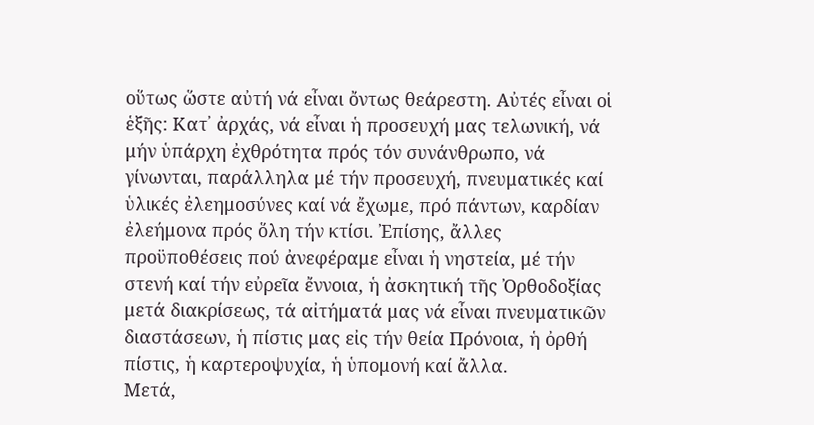οὕτως ὥστε αὐτή νά εἶναι ὄντως θεάρεστη. Αὐτές εἶναι οἱ ἑξῆς: Κατ᾽ ἀρχάς, νά εἶναι ἡ προσευχή μας τελωνική, νά μήν ὑπάρχη ἐχθρότητα πρός τόν συνάνθρωπο, νά γίνωνται, παράλληλα μέ τήν προσευχή, πνευματικές καί ὑλικές ἐλεημοσύνες καί νά ἔχωμε, πρό πάντων, καρδίαν ἐλεήμονα πρός ὅλη τήν κτίσι. Ἐπίσης, ἄλλες προϋποθέσεις πού ἀνεφέραμε εἶναι ἡ νηστεία, μέ τήν στενή καί τήν εὐρεῖα ἔννοια, ἡ ἀσκητική τῆς Ὀρθοδοξίας μετά διακρίσεως, τά αἰτήματά μας νά εἶναι πνευματικῶν διαστάσεων, ἡ πίστις μας εἰς τήν θεία Πρόνοια, ἡ ὀρθή πίστις, ἡ καρτεροψυχία, ἡ ὑπομονή καί ἄλλα.
Μετά,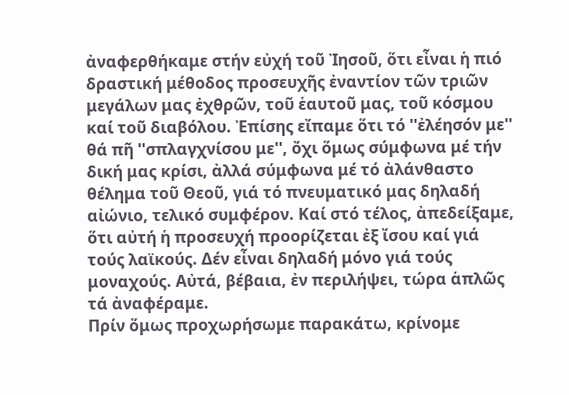ἀναφερθήκαμε στήν εὐχή τοῦ Ἰησοῦ, ὅτι εἶναι ἡ πιό δραστική μέθοδος προσευχῆς ἐναντίον τῶν τριῶν μεγάλων μας ἐχθρῶν, τοῦ ἑαυτοῦ μας, τοῦ κόσμου καί τοῦ διαβόλου. Ἐπίσης εἴπαμε ὅτι τό ''ἐλέησόν με'' θά πῆ ''σπλαγχνίσου με'', ὄχι ὅμως σύμφωνα μέ τήν δική μας κρίσι, ἀλλά σύμφωνα μέ τό ἀλάνθαστο θέλημα τοῦ Θεοῦ, γιά τό πνευματικό μας δηλαδή αἰώνιο, τελικό συμφέρον. Καί στό τέλος, ἀπεδείξαμε, ὅτι αὐτή ἡ προσευχή προορίζεται ἐξ ἴσου καί γιά τούς λαϊκούς. Δέν εἶναι δηλαδή μόνο γιά τούς μοναχούς. Αὐτά, βέβαια, ἐν περιλήψει, τώρα ἁπλῶς τά ἀναφέραμε.
Πρίν ὅμως προχωρήσωμε παρακάτω, κρίνομε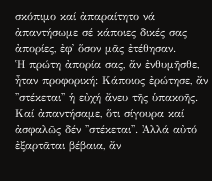σκόπιμο καί ἀπαραίτητο νά ἀπαντήσωμε σέ κάποιες δικές σας ἀπορίες, ἐφ᾽ ὅσον μᾶς ἐτέθησαν.
Ἡ πρώτη ἀπορία σας, ἄν ἐνθυμῆσθε, ἦταν προφορική: Κάποιος ἐρώτησε, ἄν ''στέκεται'' ἡ εὐχή ἄνευ τῆς ὑπακοῆς. Καί ἀπαντήσαμε, ὅτι σίγουρα καί ἀσφαλῶς δέν ''στέκεται''. Ἀλλά αὐτό ἐξαρτᾶται βέβαια, ἄν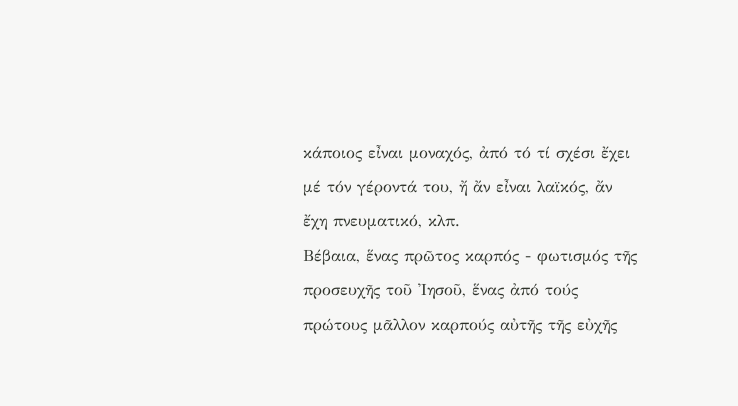κάποιος εἶναι μοναχός, ἀπό τό τί σχέσι ἔχει μέ τόν γέροντά του, ἤ ἄν εἶναι λαϊκός, ἄν ἔχη πνευματικό, κλπ.
Βέβαια, ἕνας πρῶτος καρπός - φωτισμός τῆς προσευχῆς τοῦ Ἰησοῦ, ἕνας ἀπό τούς πρώτους μᾶλλον καρπούς αὐτῆς τῆς εὐχῆς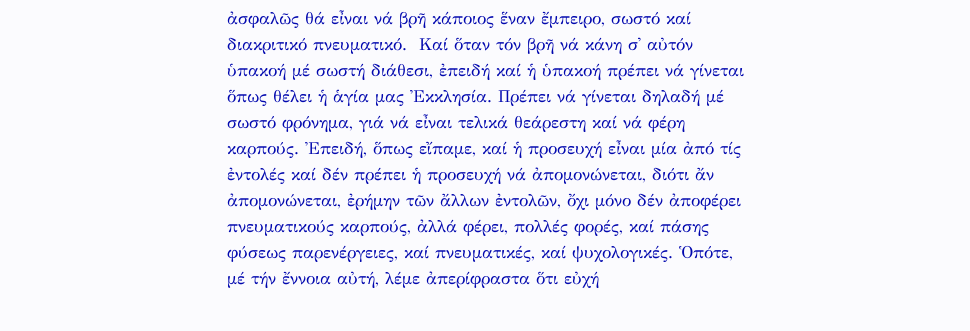ἀσφαλῶς θά εἶναι νά βρῆ κάποιος ἕναν ἔμπειρο, σωστό καί διακριτικό πνευματικό.  Καί ὅταν τόν βρῆ νά κάνη σ᾽ αὐτόν ὑπακοή μέ σωστή διάθεσι, ἐπειδή καί ἡ ὑπακοή πρέπει νά γίνεται ὅπως θέλει ἡ ἁγία μας Ἐκκλησία. Πρέπει νά γίνεται δηλαδή μέ σωστό φρόνημα, γιά νά εἶναι τελικά θεάρεστη καί νά φέρη καρπούς. Ἐπειδή, ὅπως εἴπαμε, καί ἡ προσευχή εἶναι μία ἀπό τίς ἐντολές καί δέν πρέπει ἡ προσευχή νά ἀπομονώνεται, διότι ἄν ἀπομονώνεται, ἐρήμην τῶν ἄλλων ἐντολῶν, ὄχι μόνο δέν ἀποφέρει πνευματικούς καρπούς, ἀλλά φέρει, πολλές φορές, καί πάσης φύσεως παρενέργειες, καί πνευματικές, καί ψυχολογικές. Ὁπότε, μέ τήν ἔννοια αὐτή, λέμε ἀπερίφραστα ὅτι εὐχή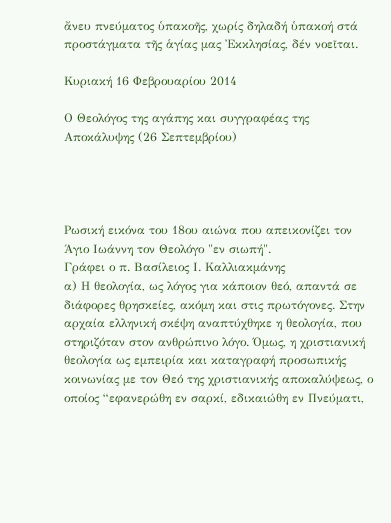ἄνευ πνεύματος ὑπακοῆς, χωρίς δηλαδή ὑπακοή στά προστάγματα τῆς ἁγίας μας Ἐκκλησίας, δέν νοεῖται.

Κυριακή 16 Φεβρουαρίου 2014

Ο Θεολόγος της αγάπης και συγγραφέας της Αποκάλυψης (26 Σεπτεμβρίου)




Ρωσική εικόνα του 18ου αιώνα που απεικονίζει τον Άγιο Ιωάννη τον Θεολόγο "εν σιωπή".
Γράφει ο π. Βασίλειος Ι. Καλλιακμάνης
α) Η θεολογία, ως λόγος για κάποιον θεό, απαντά σε διάφορες θρησκείες, ακόμη και στις πρωτόγονες. Στην αρχαία ελληνική σκέψη αναπτύχθηκε η θεολογία, που στηριζόταν στον ανθρώπινο λόγο. Όμως, η χριστιανική θεολογία ως εμπειρία και καταγραφή προσωπικής κοινωνίας με τον Θεό της χριστιανικής αποκαλύψεως, ο οποίος “εφανερώθη εν σαρκί, εδικαιώθη εν Πνεύματι,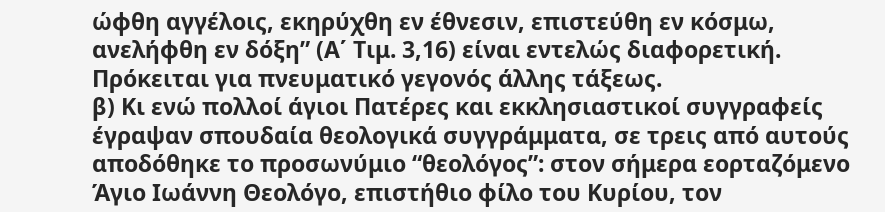ώφθη αγγέλοις, εκηρύχθη εν έθνεσιν, επιστεύθη εν κόσμω, ανελήφθη εν δόξη” (Α΄ Τιμ. 3,16) είναι εντελώς διαφορετική. Πρόκειται για πνευματικό γεγονός άλλης τάξεως.
β) Κι ενώ πολλοί άγιοι Πατέρες και εκκλησιαστικοί συγγραφείς έγραψαν σπουδαία θεολογικά συγγράμματα, σε τρεις από αυτούς αποδόθηκε το προσωνύμιο “θεολόγος”: στον σήμερα εορταζόμενο Άγιο Ιωάννη Θεολόγο, επιστήθιο φίλο του Κυρίου, τον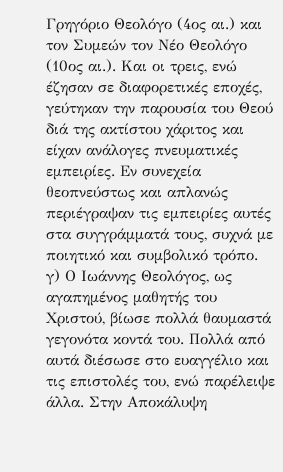Γρηγόριο Θεολόγο (4ος αι.) και τον Συμεών τον Νέο Θεολόγο (10ος αι.). Και οι τρεις, ενώ έζησαν σε διαφορετικές εποχές, γεύτηκαν την παρουσία του Θεού διά της ακτίστου χάριτος και είχαν ανάλογες πνευματικές εμπειρίες. Εν συνεχεία θεοπνεύστως και απλανώς περιέγραψαν τις εμπειρίες αυτές στα συγγράμματά τους, συχνά με ποιητικό και συμβολικό τρόπο.
γ) Ο Ιωάννης Θεολόγος, ως αγαπημένος μαθητής του Χριστού, βίωσε πολλά θαυμαστά γεγονότα κοντά του. Πολλά από αυτά διέσωσε στο ευαγγέλιο και τις επιστολές του, ενώ παρέλειψε άλλα. Στην Αποκάλυψη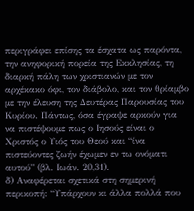περιγράφει επίσης τα έσχατα ως παρόντα, την ανηφορική πορεία της Εκκλησίας, τη διαρκή πάλη των χριστιανών με τον αρχέκακο όφι, τον διάβολο, και τον θρίαμβο με την έλευση της Δευτέρας Παρουσίας του Κυρίου. Πάντως, όσα έγραψε αρκούν για να πιστέψουμε πως ο Ιησούς είναι ο Χριστός ο Υιός του Θεού και “ίνα πιστεύοντες ζωήν έχωμεν εν τω ονόματι αυτού” (βλ. Ιωάν. 20,31).
δ) Αναφέρεται σχετικά στη σημερινή περικοπή: “Υπάρχουν κι άλλα πολλά που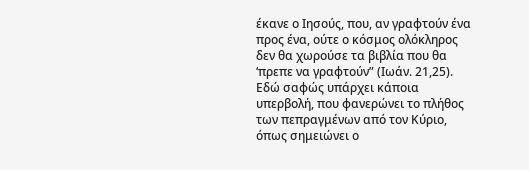έκανε ο Ιησούς, που, αν γραφτούν ένα προς ένα, ούτε ο κόσμος ολόκληρος δεν θα χωρούσε τα βιβλία που θα ‘πρεπε να γραφτούν” (Ιωάν. 21,25). Εδώ σαφώς υπάρχει κάποια υπερβολή, που φανερώνει το πλήθος των πεπραγμένων από τον Κύριο, όπως σημειώνει ο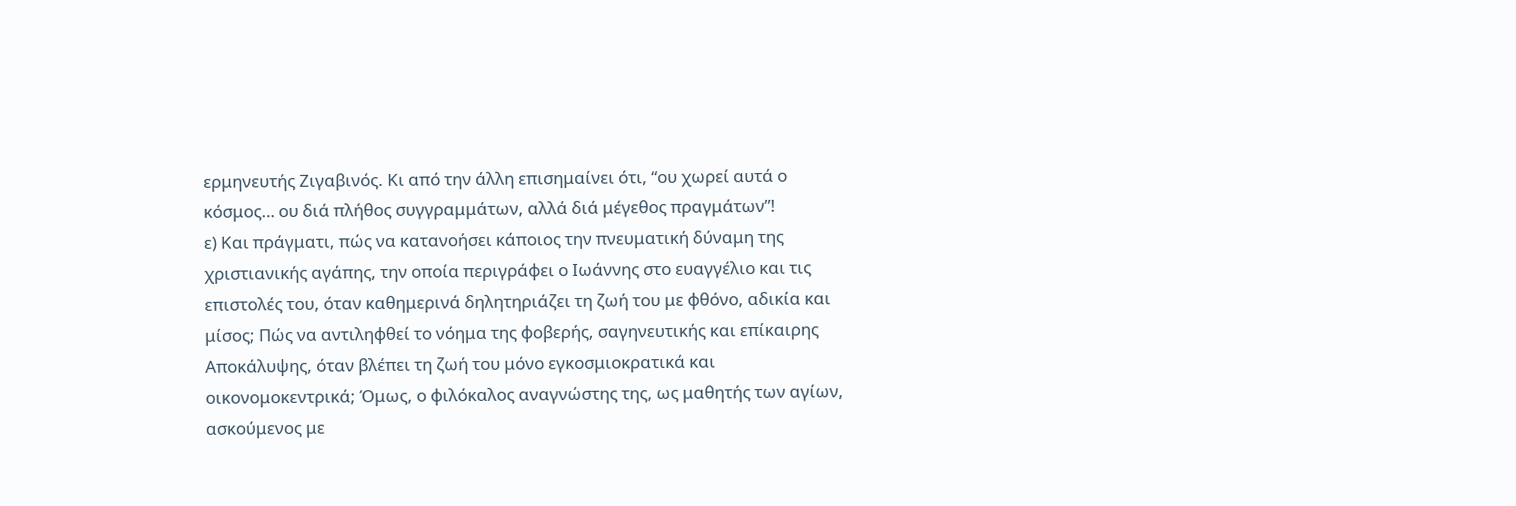ερμηνευτής Ζιγαβινός. Κι από την άλλη επισημαίνει ότι, “ου χωρεί αυτά ο κόσμος… ου διά πλήθος συγγραμμάτων, αλλά διά μέγεθος πραγμάτων”!
ε) Και πράγματι, πώς να κατανοήσει κάποιος την πνευματική δύναμη της χριστιανικής αγάπης, την οποία περιγράφει ο Ιωάννης στο ευαγγέλιο και τις επιστολές του, όταν καθημερινά δηλητηριάζει τη ζωή του με φθόνο, αδικία και μίσος; Πώς να αντιληφθεί το νόημα της φοβερής, σαγηνευτικής και επίκαιρης Αποκάλυψης, όταν βλέπει τη ζωή του μόνο εγκοσμιοκρατικά και οικονομοκεντρικά; Όμως, ο φιλόκαλος αναγνώστης της, ως μαθητής των αγίων, ασκούμενος με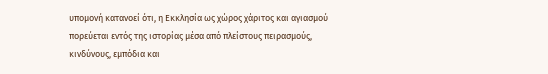υπομονή κατανοεί ότι, η Εκκλησία ως χώρος χάριτος και αγιασμού πορεύεται εντός της ιστορίας μέσα από πλείστους πειρασμούς, κινδύνους, εμπόδια και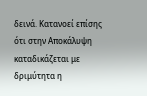δεινά. Κατανοεί επίσης ότι στην Αποκάλυψη καταδικάζεται με δριμύτητα η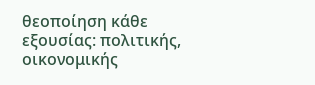θεοποίηση κάθε εξουσίας: πολιτικής, οικονομικής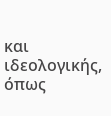και ιδεολογικής, όπως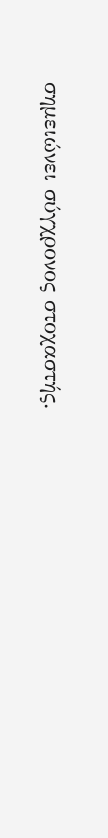σημειώνει σύγχρονος στοχαστής.